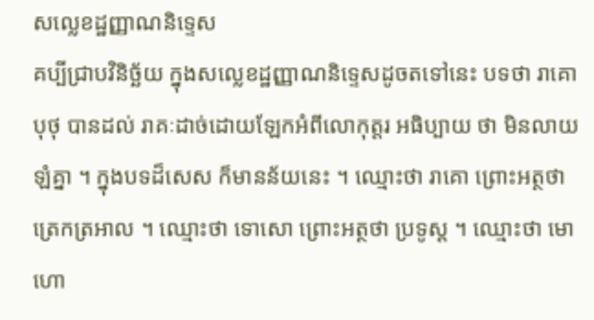សល្លេខដ្ឋញ្ញាណនិទ្ទេស
គប្បីជ្រាបវិនិច្ឆ័យ ក្នុងសល្លេខដ្ឋញ្ញាណនិទ្ទេសដូចតទៅនេះ បទថា រាគោ បុថុ បានដល់ រាគៈដាច់ដោយឡែកអំពីលោកុត្តរ អធិប្បាយ ថា មិនលាយឡំគ្នា ។ ក្នុងបទដ៏សេស ក៏មានន័យនេះ ។ ឈ្មោះថា រាគោ ព្រោះអត្ថថា ត្រេកត្រអាល ។ ឈ្មោះថា ទោសោ ព្រោះអត្ថថា ប្រទូស្ត ។ ឈ្មោះថា មោហោ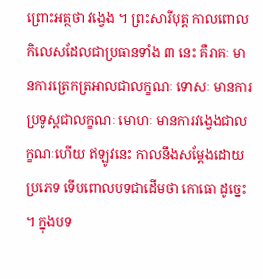ព្រោះអត្ថថា វង្វេង ។ ព្រះសារីបុត្ត កាលពោលកិលេសដែលជាប្រធានទាំង ៣ នេះ គឺរាគៈ មានការត្រេកត្រអាលជាលក្ខណៈ ទោសៈ មានការប្រទូស្តជាលក្ខណៈ មោហៈ មានការវង្វេងជាលក្ខណៈហើយ ឥឡូវនេះ កាលនឹងសម្តែងដោយប្រភេទ ទើបពោលបទជាដើមថា កោធោ ដូច្នេះ ។ ក្នុងបទ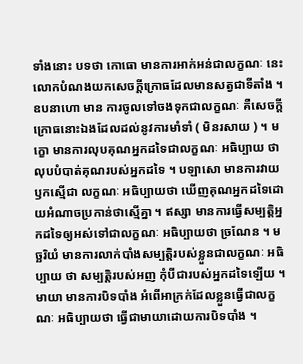ទាំងនោះ បទថា កោធោ មានការអាក់អន់ជាលក្ខណៈ នេះ លោកបំណងយកសេចក្តីក្រោធដែលមានសត្វជាទីតាំង ។ ឧបនាហោ មាន ការចូលទៅចងទុកជាលក្ខណៈ គឺសេចក្តីក្រោធនោះឯងដែលដល់នូវការមាំទាំ ( មិនរសាយ ) ។ មក្ខោ មានការលុបគុណអ្នកដទៃជាលក្ខណៈ អធិប្បាយ ថា លុបបំបាត់គុណរបស់អ្នកដទៃ ។ បឡាសោ មានការវាយឫកស្មើជា លក្ខណៈ អធិប្បាយថា ឃើញគុណអ្នកដទៃដោយអំណាចប្រកាន់ថាស្មើគ្នា ។ ឥស្សា មានការធ្វើសម្បត្តិអ្នកដទៃឲ្យអស់ទៅជាលក្ខណៈ អធិប្បាយថា ច្រណែន ។ មច្ឆរិយំ មានការលាក់បាំងសម្បត្តិរបស់ខ្លួនជាលក្ខណៈ អធិប្បាយ ថា សម្បត្តិរបស់អញ កុំបីជារបស់អ្នកដទៃឡើយ ។ មាយា មានការបិទបាំង អំពើអាក្រក់ដែលខ្លួនធ្វើជាលក្ខណៈ អធិប្បាយថា ធ្វើជាមាយាដោយការបិទបាំង ។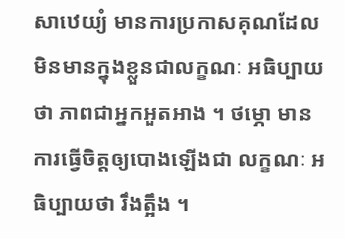សាឋេយ្យំ មានការប្រកាសគុណដែលមិនមានក្នុងខ្លួនជាលក្ខណៈ អធិប្បាយថា ភាពជាអ្នកអួតអាង ។ ថម្ភោ មានការធ្វើចិត្តឲ្យបោងឡើងជា លក្ខណៈ អធិប្បាយថា រឹងត្អឹង ។